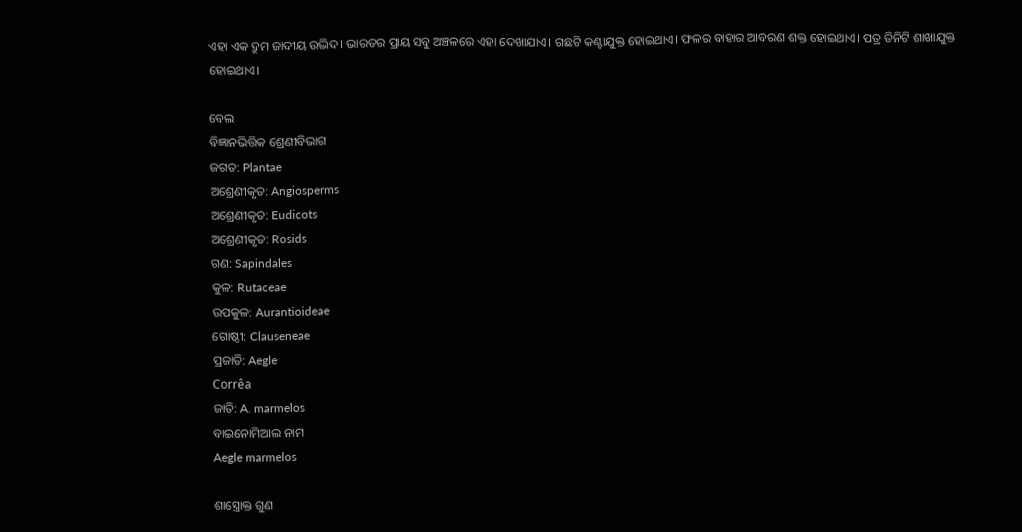ଏହା ଏକ ଦ୍ରୁମ ଜାଦୀୟ ଉଦ୍ଭିଦ। ଭାରତର ପ୍ରାୟ ସବୁ ଅଞ୍ଚଳରେ ଏହା ଦେଖାଯାଏ। ଗଛଟି କଣ୍ଟାଯୁକ୍ତ ହୋଇଥାଏ। ଫଳର ବାହାର ଆବରଣ ଶକ୍ତ ହୋଇଥାଏ। ପତ୍ର ତିନିଟି ଶାଖାଯୁକ୍ତ ହୋଇଥାଏ।

ବେଲ
ବିଜ୍ଞାନଭିତ୍ତିକ ଶ୍ରେଣୀବିଭାଗ
ଜଗତ: Plantae
ଅଶ୍ରେଣୀକୃତ: Angiosperms
ଅଶ୍ରେଣୀକୃତ: Eudicots
ଅଶ୍ରେଣୀକୃତ: Rosids
ଗଣ: Sapindales
କୁଳ: Rutaceae
ଉପକୁଳ: Aurantioideae
ଗୋଷ୍ଠୀ: Clauseneae
ପ୍ରଜାତି: Aegle
Corrêa
ଜାତି: A. marmelos
ବାଇନୋମିଆଲ ନାମ
Aegle marmelos

ଶାସ୍ତ୍ରୋକ୍ତ ଗୁଣ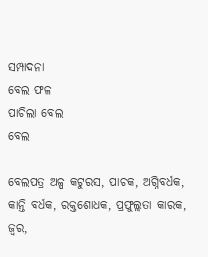ସମ୍ପାଦନା
ବେଲ ଫଳ
ପାଚିଲା ବେଲ
ବେଲ

ବେଲପତ୍ର ଅଳ୍ପ କଟୁରସ, ପାଚକ, ଅଗ୍ନିବର୍ଧକ, କାନ୍ତି ବର୍ଧକ, ରକ୍ତଶୋଧକ, ପ୍ରଫୁଲ୍ଲତା କାରକ, ଜ୍ୱର,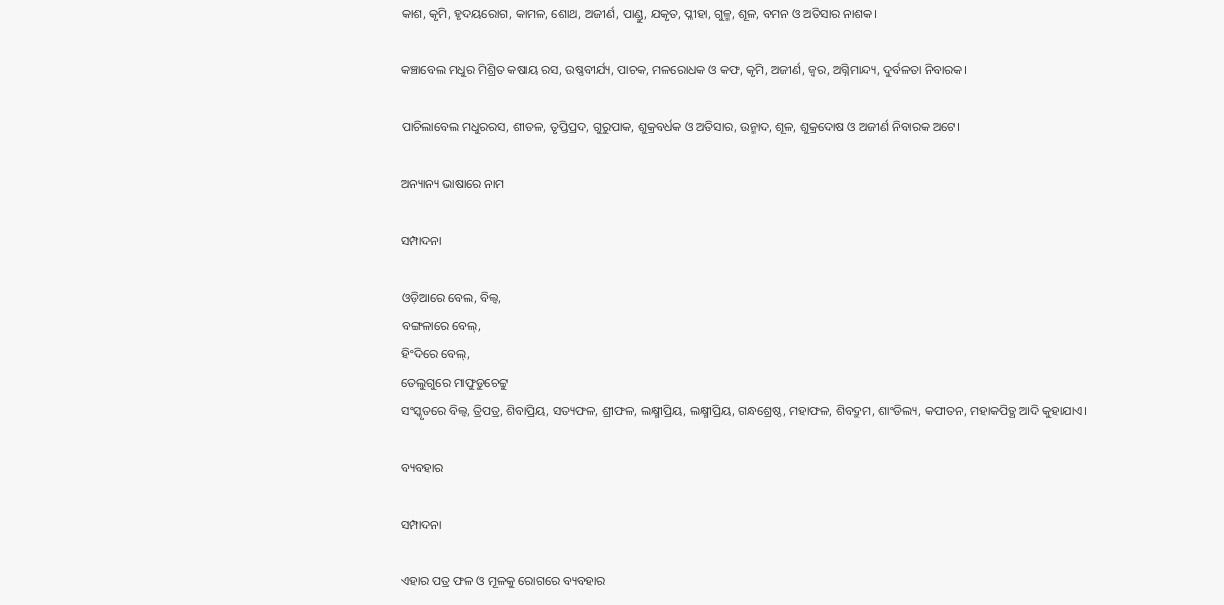କାଶ, କୃମି, ହୃଦୟରୋଗ, କାମଳ, ଶୋଥ, ଅଜୀର୍ଣ, ପାଣ୍ଡୁ, ଯକୃତ, ପ୍ଳୀହା, ଗୁଳ୍ମ, ଶୂଳ, ବମନ ଓ ଅତିସାର ନାଶକ।

କଞ୍ଚାବେଲ ମଧୁର ମିଶ୍ରିତ କଷାୟ ରସ, ଉଷ୍ଣବୀର୍ଯ୍ୟ, ପାଚକ, ମଳରୋଧକ ଓ କଫ, କୃମି, ଅଜୀର୍ଣ, ଜ୍ୱର, ଅଗ୍ନିମାନ୍ଦ୍ୟ, ଦୁର୍ବଳତା ନିବାରକ।

ପାଚିଲାବେଲ ମଧୁରରସ, ଶୀତଳ, ତୃପ୍ତିପ୍ରଦ, ଗୁରୁପାକ, ଶୁକ୍ରବର୍ଧକ ଓ ଅତିସାର, ଉନ୍ମାଦ, ଶୂଳ, ଶୁକ୍ରଦୋଷ ଓ ଅଜୀର୍ଣ ନିବାରକ ଅଟେ।

ଅନ୍ୟାନ୍ୟ ଭାଷାରେ ନାମ

ସମ୍ପାଦନା

ଓଡ଼ିଆରେ ବେଲ, ବିଲ୍ୱ,
ବଙ୍ଗଳାରେ ବେଲ୍,
ହିଂଦିରେ ବେଲ୍,
ତେଲୁଗୁରେ ମାଫୁଡୁଚେଟ୍ଟୁ
ସଂସ୍କୃତରେ ବିଲ୍ୱ, ତ୍ରିପତ୍ର, ଶିବାପ୍ରିୟ, ସତ୍ୟଫଳ, ଶ୍ରୀଫଳ, ଲକ୍ଷ୍ମୀପ୍ରିୟ, ଲକ୍ଷ୍ମୀପ୍ରିୟ, ଗନ୍ଧଶ୍ରେଷ୍ଠ, ମହାଫଳ, ଶିବଦ୍ରୁମ, ଶାଂଡିଲ୍ୟ, କପୀତନ, ମହାକପିତ୍ଥ ଆଦି କୁହାଯାଏ।

ବ୍ୟବହାର

ସମ୍ପାଦନା

ଏହାର ପତ୍ର ଫଳ ଓ ମୂଳକୁ ରୋଗରେ ବ୍ୟବହାର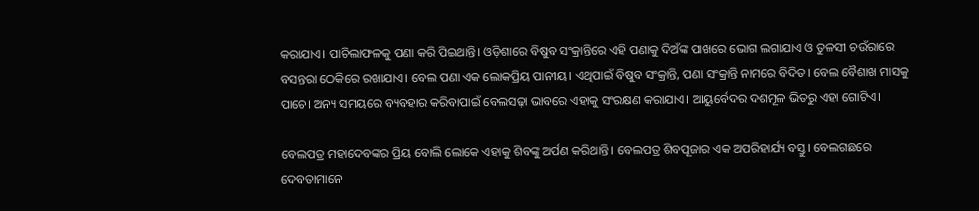କରାଯାଏ। ପାଚିଲାଫଳକୁ ପଣା କରି ପିଇଥାନ୍ତି। ଓଡ଼ିଶାରେ ବିଷୁବ ସଂକ୍ରାନ୍ତିରେ ଏହି ପଣାକୁ ଦିଅଁଙ୍କ ପାଖରେ ଭୋଗ ଲଗାଯାଏ ଓ ତୁଳସୀ ଚଉଁରାରେ ବସନ୍ତରା ଠେକିରେ ରଖାଯାଏ। ବେଲ ପଣା ଏକ ଲୋକପ୍ରିୟ ପାନୀୟ। ଏଥିପାଇଁ ବିଷୁବ ସଂକ୍ରାନ୍ତି, ପଣା ସଂକ୍ରାନ୍ତି ନାମରେ ବିଦିତ। ବେଲ ବୈଶାଖ ମାସକୁ ପାଚେ। ଅନ୍ୟ ସମୟରେ ବ୍ୟବହାର କରିବାପାଇଁ ବେଲସଢ଼ା ଭାବରେ ଏହାକୁ ସଂରକ୍ଷଣ କରାଯାଏ। ଆୟୁର୍ବେଦର ଦଶମୂଳ ଭିତରୁ ଏହା ଗୋଟିଏ।

ବେଲପତ୍ର ମହାଦେବଙ୍କର ପ୍ରିୟ ବୋଲି ଲୋକେ ଏହାକୁ ଶିବଙ୍କୁ ଅର୍ପଣ କରିଥାନ୍ତି। ବେଲପତ୍ର ଶିବପୂଜାର ଏକ ଅପରିହାର୍ଯ୍ୟ ବସ୍ତୁ। ବେଲଗଛରେ ଦେବତାମାନେ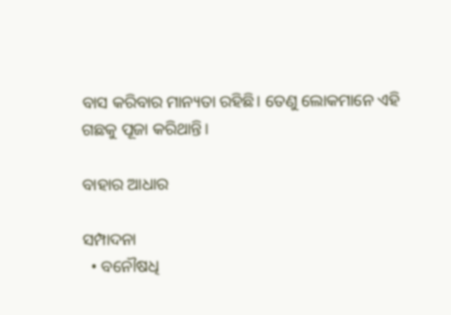ବାସ କରିବାର ମାନ୍ୟତା ରହିଛି। ତେଣୁ ଲୋକମାନେ ଏହି ଗଛକୁ ପୂଜା କରିଥାନ୍ତି।

ବାହାର ଆଧାର

ସମ୍ପାଦନା
  • ବନୌଷଧି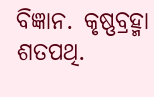ବିଜ୍ଞାନ. କୃଷ୍ଣବ୍ରହ୍ମା ଶତପଥି.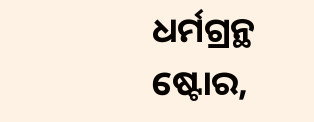ଧର୍ମଗ୍ରନ୍ଥ ଷ୍ଟୋର,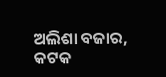ଅଲିଶା ବଜାର, କଟକ